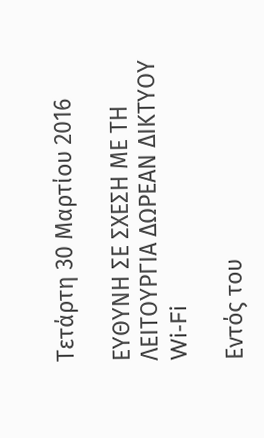Τετάρτη 30 Μαρτίου 2016

ΕΥΘΥΝΗ ΣΕ ΣΧΕΣΗ ΜΕ ΤΗ ΛΕΙΤΟΥΡΓΙΑ ΔΩΡΕΑΝ ΔΙΚΤΥΟΥ Wi-Fi

Εντός του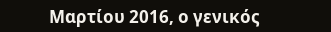Μαρτίου 2016, ο γενικός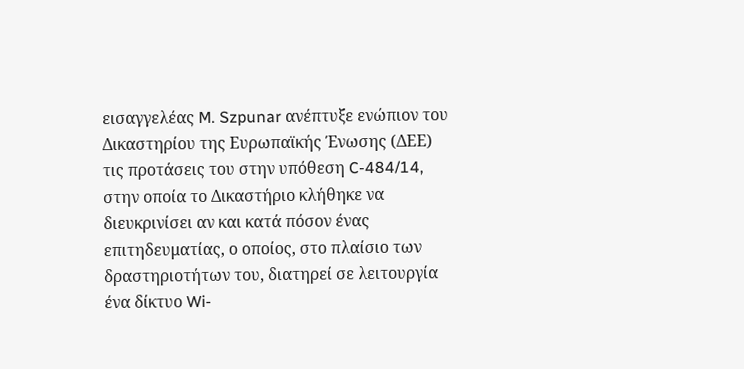εισαγγελέας M. Szpunar ανέπτυξε ενώπιον του Δικαστηρίου της Ευρωπαϊκής Ένωσης (ΔΕΕ) τις προτάσεις του στην υπόθεση C-484/14, στην οποία το Δικαστήριο κλήθηκε να διευκρινίσει αν και κατά πόσον ένας επιτηδευματίας, ο οποίος, στο πλαίσιο των δραστηριοτήτων του, διατηρεί σε λειτουργία ένα δίκτυο Wi-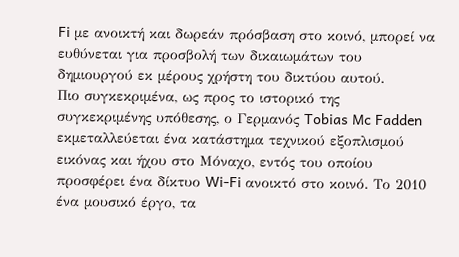Fi με ανοικτή και δωρεάν πρόσβαση στο κοινό, μπορεί να ευθύνεται για προσβολή των δικαιωμάτων του δημιουργού εκ μέρους χρήστη του δικτύου αυτού.
Πιο συγκεκριμένα, ως προς το ιστορικό της συγκεκριμένης υπόθεσης, ο Γερμανός Tobias Mc Fadden εκμεταλλεύεται ένα κατάστημα τεχνικού εξοπλισμού εικόνας και ήχου στο Μόναχο, εντός του οποίου προσφέρει ένα δίκτυο Wi-Fi ανοικτό στο κοινό. Το 2010 ένα μουσικό έργο, τα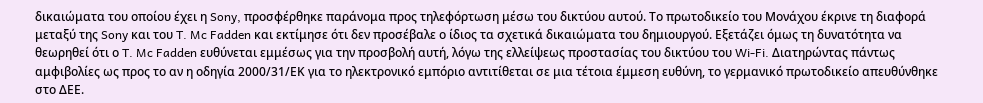δικαιώματα του οποίου έχει η Sony, προσφέρθηκε παράνομα προς τηλεφόρτωση μέσω του δικτύου αυτού. Το πρωτοδικείο του Μονάχου έκρινε τη διαφορά μεταξύ της Sony και του T. Mc Fadden και εκτίμησε ότι δεν προσέβαλε ο ίδιος τα σχετικά δικαιώματα του δημιουργού. Εξετάζει όμως τη δυνατότητα να θεωρηθεί ότι ο T. Mc Fadden ευθύνεται εμμέσως για την προσβολή αυτή, λόγω της ελλείψεως προστασίας του δικτύου του Wi-Fi. Διατηρώντας πάντως αμφιβολίες ως προς το αν η οδηγία 2000/31/ΕΚ για το ηλεκτρονικό εμπόριο αντιτίθεται σε μια τέτοια έμμεση ευθύνη, το γερμανικό πρωτοδικείο απευθύνθηκε στο ΔΕΕ.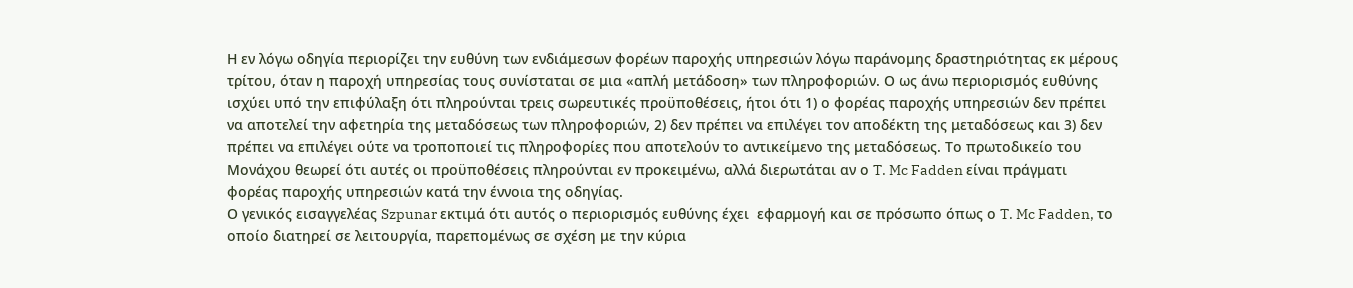Η εν λόγω οδηγία περιορίζει την ευθύνη των ενδιάμεσων φορέων παροχής υπηρεσιών λόγω παράνομης δραστηριότητας εκ μέρους τρίτου, όταν η παροχή υπηρεσίας τους συνίσταται σε μια «απλή μετάδοση» των πληροφοριών. Ο ως άνω περιορισμός ευθύνης ισχύει υπό την επιφύλαξη ότι πληρούνται τρεις σωρευτικές προϋποθέσεις, ήτοι ότι 1) ο φορέας παροχής υπηρεσιών δεν πρέπει να αποτελεί την αφετηρία της μεταδόσεως των πληροφοριών, 2) δεν πρέπει να επιλέγει τον αποδέκτη της μεταδόσεως και 3) δεν πρέπει να επιλέγει ούτε να τροποποιεί τις πληροφορίες που αποτελούν το αντικείμενο της μεταδόσεως. Το πρωτοδικείο του Μονάχου θεωρεί ότι αυτές οι προϋποθέσεις πληρούνται εν προκειμένω, αλλά διερωτάται αν ο T. Mc Fadden είναι πράγματι φορέας παροχής υπηρεσιών κατά την έννοια της οδηγίας.
Ο γενικός εισαγγελέας Szpunar εκτιμά ότι αυτός ο περιορισμός ευθύνης έχει  εφαρμογή και σε πρόσωπο όπως ο T. Mc Fadden, το οποίο διατηρεί σε λειτουργία, παρεπομένως σε σχέση με την κύρια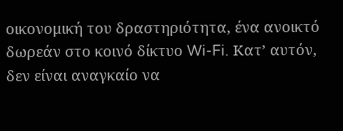οικονομική του δραστηριότητα, ένα ανοικτό δωρεάν στο κοινό δίκτυο Wi-Fi. Κατ’ αυτόν, δεν είναι αναγκαίο να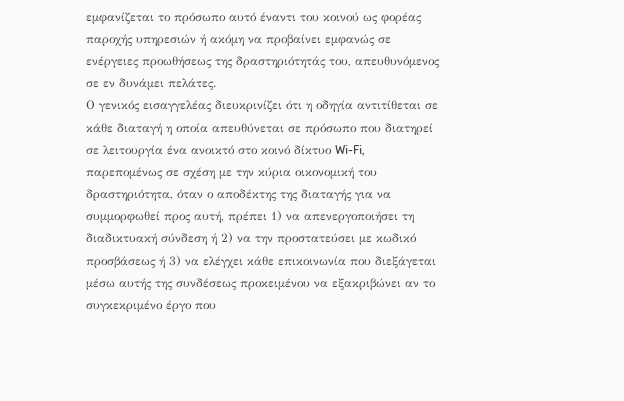εμφανίζεται το πρόσωπο αυτό έναντι του κοινού ως φορέας παροχής υπηρεσιών ή ακόμη να προβαίνει εμφανώς σε ενέργειες προωθήσεως της δραστηριότητάς του, απευθυνόμενος σε εν δυνάμει πελάτες.
Ο γενικός εισαγγελέας διευκρινίζει ότι η οδηγία αντιτίθεται σε κάθε διαταγή η οποία απευθύνεται σε πρόσωπο που διατηρεί σε λειτουργία ένα ανοικτό στο κοινό δίκτυο Wi-Fi, παρεπομένως σε σχέση με την κύρια οικονομική του δραστηριότητα, όταν ο αποδέκτης της διαταγής για να συμμορφωθεί προς αυτή, πρέπει 1) να απενεργοποιήσει τη διαδικτυακή σύνδεση ή 2) να την προστατεύσει με κωδικό προσβάσεως ή 3) να ελέγχει κάθε επικοινωνία που διεξάγεται μέσω αυτής της συνδέσεως προκειμένου να εξακριβώνει αν το συγκεκριμένο έργο που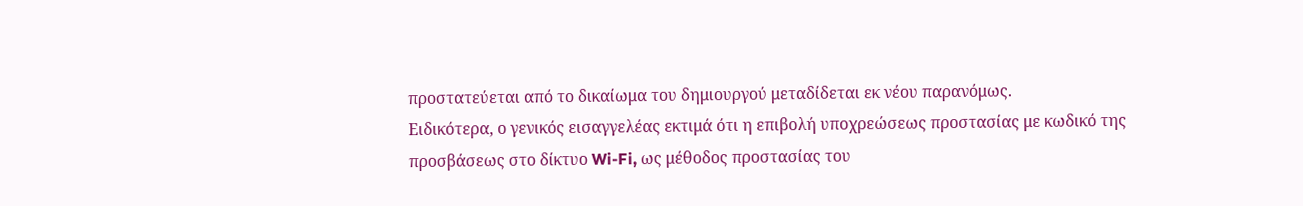προστατεύεται από το δικαίωμα του δημιουργού μεταδίδεται εκ νέου παρανόμως.
Ειδικότερα, ο γενικός εισαγγελέας εκτιμά ότι η επιβολή υποχρεώσεως προστασίας με κωδικό της προσβάσεως στο δίκτυο Wi-Fi, ως μέθοδος προστασίας του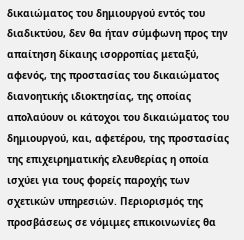δικαιώματος του δημιουργού εντός του διαδικτύου, δεν θα ήταν σύμφωνη προς την απαίτηση δίκαιης ισορροπίας μεταξύ, αφενός, της προστασίας του δικαιώματος διανοητικής ιδιοκτησίας, της οποίας απολαύουν οι κάτοχοι του δικαιώματος του δημιουργού, και, αφετέρου, της προστασίας της επιχειρηματικής ελευθερίας η οποία ισχύει για τους φορείς παροχής των σχετικών υπηρεσιών. Περιορισμός της προσβάσεως σε νόμιμες επικοινωνίες θα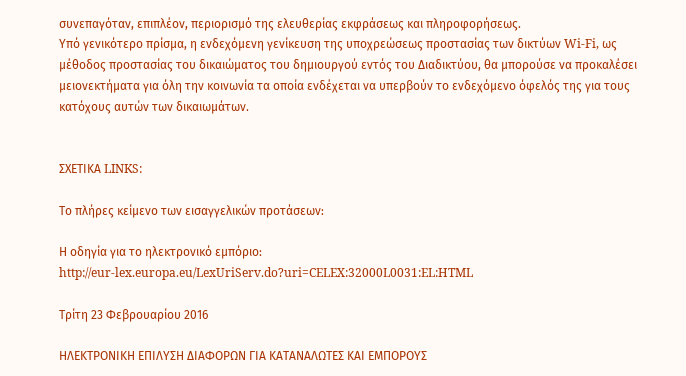συνεπαγόταν, επιπλέον, περιορισμό της ελευθερίας εκφράσεως και πληροφορήσεως.
Υπό γενικότερο πρίσμα, η ενδεχόμενη γενίκευση της υποχρεώσεως προστασίας των δικτύων Wi-Fi, ως μέθοδος προστασίας του δικαιώματος του δημιουργού εντός του Διαδικτύου, θα μπορούσε να προκαλέσει μειονεκτήματα για όλη την κοινωνία τα οποία ενδέχεται να υπερβούν το ενδεχόμενο όφελός της για τους κατόχους αυτών των δικαιωμάτων.


ΣΧΕΤΙΚΑ LINKS:

Το πλήρες κείμενο των εισαγγελικών προτάσεων:

Η οδηγία για το ηλεκτρονικό εμπόριο:
http://eur-lex.europa.eu/LexUriServ.do?uri=CELEX:32000L0031:EL:HTML

Τρίτη 23 Φεβρουαρίου 2016

ΗΛΕΚΤΡΟΝΙΚΗ ΕΠΙΛΥΣΗ ΔΙΑΦΟΡΩΝ ΓΙΑ ΚΑΤΑΝΑΛΩΤΕΣ ΚΑΙ ΕΜΠΟΡΟΥΣ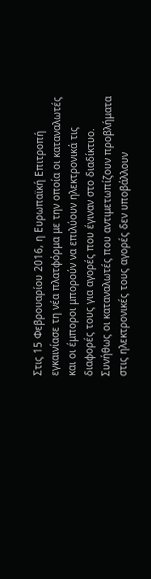Στις 15 Φεβρουαρίου 2016, η Ευρωπαϊκή Επιτροπή εγκαινίασε τη νέα πλατφόρμα με την οποία οι καταναλωτές και οι έμποροι μπορούν να επιλύουν ηλεκτρονικά τις διαφορές τους για αγορές που έγιναν στο διαδίκτυο. Συνήθως οι καταναλωτές που αντιμετωπίζουν προβλήματα στις ηλεκτρονικές τους αγορές δεν υποβάλλουν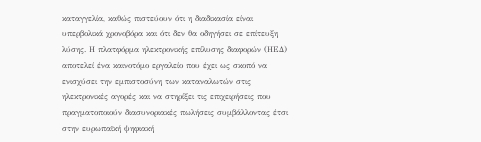καταγγελία, καθώς πιστεύουν ότι η διαδικασία είναι υπερβολικά χρονοβόρα και ότι δεν θα οδηγήσει σε επίτευξη λύσης. Η πλατφόρμα ηλεκτρονικής επίλυσης διαφορών (ΗΕΔ) αποτελεί ένα καινοτόμο εργαλείο που έχει ως σκοπό να ενισχύσει την εμπιστοσύνη των καταναλωτών στις ηλεκτρονικές αγορές και να στηρίξει τις επιχειρήσεις που πραγματοποιούν διασυνοριακές πωλήσεις συμβάλλοντας έτσι στην ευρωπαϊκή ψηφιακή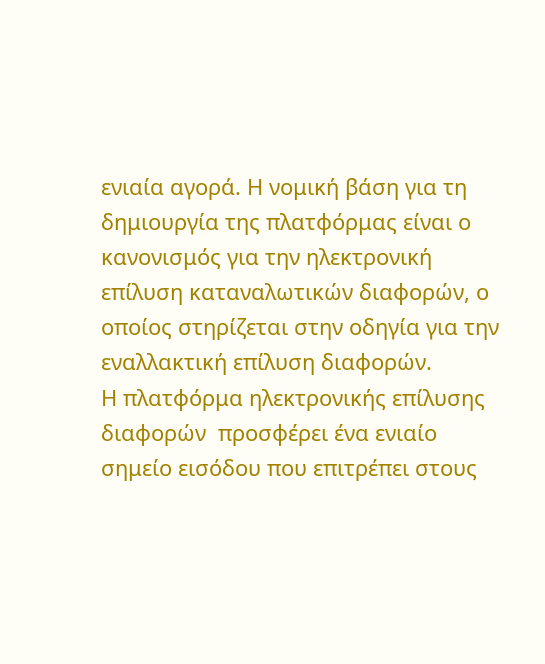ενιαία αγορά. Η νομική βάση για τη δημιουργία της πλατφόρμας είναι ο κανονισμός για την ηλεκτρονική επίλυση καταναλωτικών διαφορών, ο οποίος στηρίζεται στην οδηγία για την εναλλακτική επίλυση διαφορών.
Η πλατφόρμα ηλεκτρονικής επίλυσης διαφορών  προσφέρει ένα ενιαίο σημείο εισόδου που επιτρέπει στους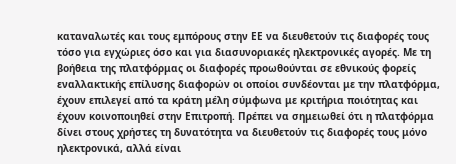καταναλωτές και τους εμπόρους στην ΕΕ να διευθετούν τις διαφορές τους τόσο για εγχώριες όσο και για διασυνοριακές ηλεκτρονικές αγορές. Με τη βοήθεια της πλατφόρμας οι διαφορές προωθούνται σε εθνικούς φορείς εναλλακτικής επίλυσης διαφορών οι οποίοι συνδέονται με την πλατφόρμα, έχουν επιλεγεί από τα κράτη μέλη σύμφωνα με κριτήρια ποιότητας και έχουν κοινοποιηθεί στην Επιτροπή. Πρέπει να σημειωθεί ότι η πλατφόρμα δίνει στους χρήστες τη δυνατότητα να διευθετούν τις διαφορές τους μόνο ηλεκτρονικά, αλλά είναι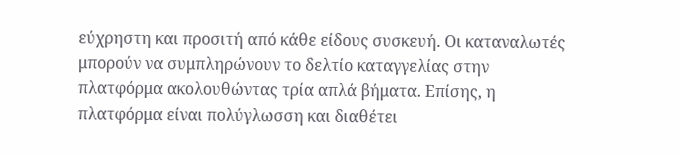εύχρηστη και προσιτή από κάθε είδους συσκευή. Οι καταναλωτές μπορούν να συμπληρώνουν το δελτίο καταγγελίας στην πλατφόρμα ακολουθώντας τρία απλά βήματα. Επίσης, η πλατφόρμα είναι πολύγλωσση και διαθέτει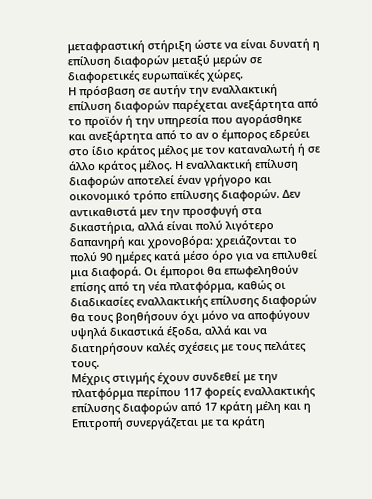μεταφραστική στήριξη ώστε να είναι δυνατή η επίλυση διαφορών μεταξύ μερών σε διαφορετικές ευρωπαϊκές χώρες.
Η πρόσβαση σε αυτήν την εναλλακτική επίλυση διαφορών παρέχεται ανεξάρτητα από το προϊόν ή την υπηρεσία που αγοράσθηκε και ανεξάρτητα από το αν ο έμπορος εδρεύει στο ίδιο κράτος μέλος με τον καταναλωτή ή σε άλλο κράτος μέλος. Η εναλλακτική επίλυση διαφορών αποτελεί έναν γρήγορο και οικονομικό τρόπο επίλυσης διαφορών. Δεν αντικαθιστά μεν την προσφυγή στα δικαστήρια, αλλά είναι πολύ λιγότερο δαπανηρή και χρονοβόρα: χρειάζονται το πολύ 90 ημέρες κατά μέσο όρο για να επιλυθεί μια διαφορά. Οι έμποροι θα επωφεληθούν επίσης από τη νέα πλατφόρμα, καθώς οι διαδικασίες εναλλακτικής επίλυσης διαφορών θα τους βοηθήσουν όχι μόνο να αποφύγουν υψηλά δικαστικά έξοδα, αλλά και να διατηρήσουν καλές σχέσεις με τους πελάτες τους.
Μέχρις στιγμής έχουν συνδεθεί με την πλατφόρμα περίπου 117 φορείς εναλλακτικής επίλυσης διαφορών από 17 κράτη μέλη και η Επιτροπή συνεργάζεται με τα κράτη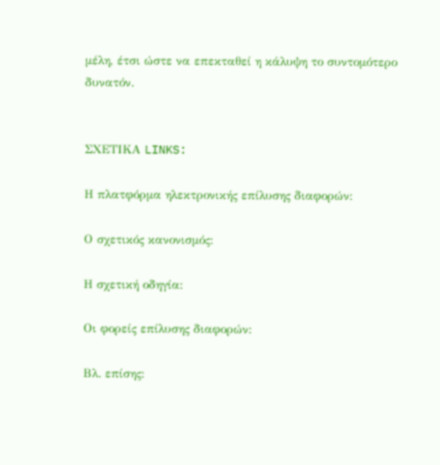μέλη, έτσι ώστε να επεκταθεί η κάλυψη το συντομότερο δυνατόν.


ΣΧΕΤΙΚΑ LINKS:

Η πλατφόρμα ηλεκτρονικής επίλυσης διαφορών:

Ο σχετικός κανονισμός:

Η σχετική οδηγία:

Οι φορείς επίλυσης διαφορών:

Βλ. επίσης: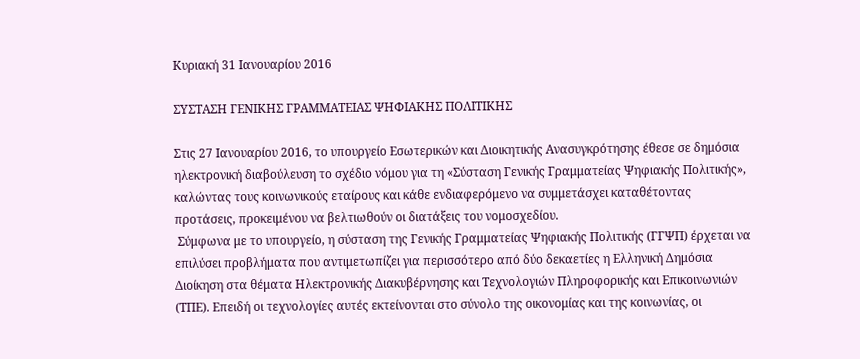Κυριακή 31 Ιανουαρίου 2016

ΣΥΣΤΑΣΗ ΓΕΝΙΚΗΣ ΓΡΑΜΜΑΤΕΙΑΣ ΨΗΦΙΑΚΗΣ ΠΟΛΙΤΙΚΗΣ

Στις 27 Ιανουαρίου 2016, το υπουργείο Εσωτερικών και Διοικητικής Ανασυγκρότησης έθεσε σε δημόσια ηλεκτρονική διαβούλευση το σχέδιο νόμου για τη «Σύσταση Γενικής Γραμματείας Ψηφιακής Πολιτικής», καλώντας τους κοινωνικούς εταίρους και κάθε ενδιαφερόμενο να συμμετάσχει καταθέτοντας προτάσεις, προκειμένου να βελτιωθούν οι διατάξεις του νομοσχεδίου.
 Σύμφωνα με το υπουργείο, η σύσταση της Γενικής Γραμματείας Ψηφιακής Πολιτικής (ΓΓΨΠ) έρχεται να επιλύσει προβλήματα που αντιμετωπίζει για περισσότερο από δύο δεκαετίες η Ελληνική Δημόσια Διοίκηση στα θέματα Ηλεκτρονικής Διακυβέρνησης και Τεχνολογιών Πληροφορικής και Επικοινωνιών (ΤΠΕ). Επειδή οι τεχνολογίες αυτές εκτείνονται στο σύνολο της οικονομίας και της κοινωνίας, οι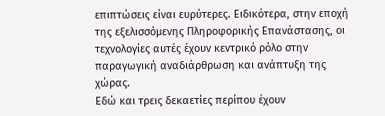επιπτώσεις είναι ευρύτερες. Ειδικότερα, στην εποχή της εξελισσόμενης Πληροφορικής Επανάστασης, οι τεχνολογίες αυτές έχουν κεντρικό ρόλο στην παραγωγική αναδιάρθρωση και ανάπτυξη της χώρας.
Εδώ και τρεις δεκαετίες περίπου έχουν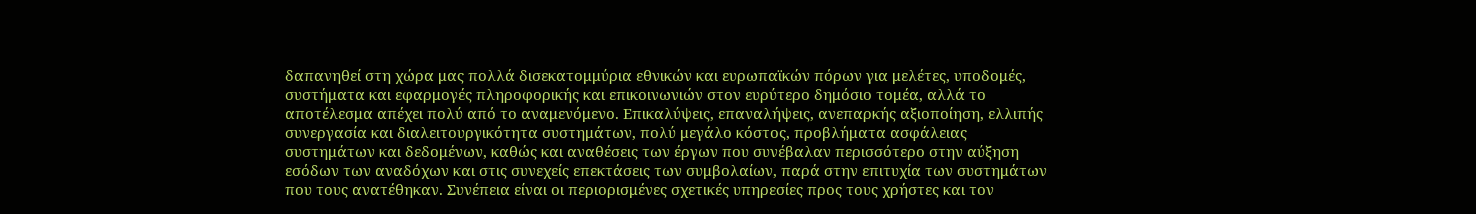δαπανηθεί στη χώρα μας πολλά δισεκατομμύρια εθνικών και ευρωπαϊκών πόρων για μελέτες, υποδομές, συστήματα και εφαρμογές πληροφορικής και επικοινωνιών στον ευρύτερο δημόσιο τομέα, αλλά το αποτέλεσμα απέχει πολύ από το αναμενόμενο. Επικαλύψεις, επαναλήψεις, ανεπαρκής αξιοποίηση, ελλιπής συνεργασία και διαλειτουργικότητα συστημάτων, πολύ μεγάλο κόστος, προβλήματα ασφάλειας συστημάτων και δεδομένων, καθώς και αναθέσεις των έργων που συνέβαλαν περισσότερο στην αύξηση εσόδων των αναδόχων και στις συνεχείς επεκτάσεις των συμβολαίων, παρά στην επιτυχία των συστημάτων που τους ανατέθηκαν. Συνέπεια είναι οι περιορισμένες σχετικές υπηρεσίες προς τους χρήστες και τον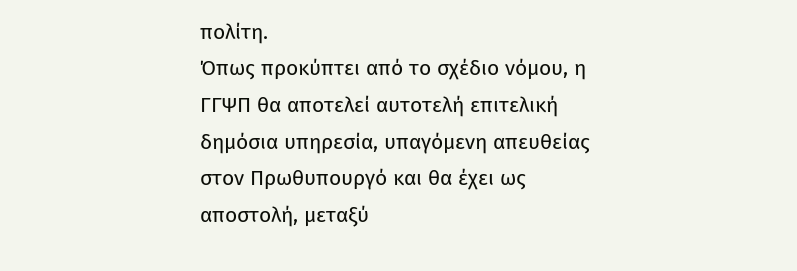πολίτη.
Όπως προκύπτει από το σχέδιο νόμου, η ΓΓΨΠ θα αποτελεί αυτοτελή επιτελική δημόσια υπηρεσία, υπαγόμενη απευθείας στον Πρωθυπουργό και θα έχει ως αποστολή, μεταξύ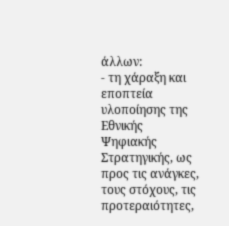άλλων:
- τη χάραξη και εποπτεία υλοποίησης της Εθνικής Ψηφιακής Στρατηγικής, ως προς τις ανάγκες, τους στόχους, τις προτεραιότητες,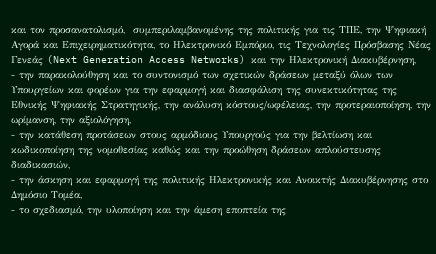και τον προσανατολισμό,  συμπεριλαμβανομένης της πολιτικής για τις ΤΠΕ, την Ψηφιακή Αγορά και Επιχειρηματικότητα, το Ηλεκτρονικό Εμπόριο, τις Τεχνολογίες Πρόσβασης Νέας Γενεάς (Next Generation Access Networks) και την Ηλεκτρονική Διακυβέρνηση,
- την παρακολούθηση και το συντονισμό των σχετικών δράσεων μεταξύ όλων των Υπουργείων και φορέων για την εφαρμογή και διασφάλιση της συνεκτικότητας της Εθνικής Ψηφιακής Στρατηγικής, την ανάλυση κόστους/ωφέλειας, την προτεραιοποίηση, την ωρίμανση, την αξιολόγηση,
- την κατάθεση προτάσεων στους αρμόδιους Υπουργούς για την βελτίωση και κωδικοποίηση της νομοθεσίας καθώς και την προώθηση δράσεων απλούστευσης διαδικασιών,
- την άσκηση και εφαρμογή της πολιτικής Ηλεκτρονικής και Ανοικτής Διακυβέρνησης στο Δημόσιο Τομέα,
- το σχεδιασμό, την υλοποίηση και την άμεση εποπτεία της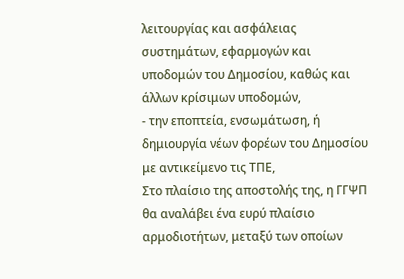λειτουργίας και ασφάλειας συστημάτων, εφαρμογών και υποδομών του Δημοσίου, καθώς και άλλων κρίσιμων υποδομών,
- την εποπτεία, ενσωμάτωση, ή δημιουργία νέων φορέων του Δημοσίου με αντικείμενο τις ΤΠΕ,
Στο πλαίσιο της αποστολής της, η ΓΓΨΠ θα αναλάβει ένα ευρύ πλαίσιο αρμοδιοτήτων, μεταξύ των οποίων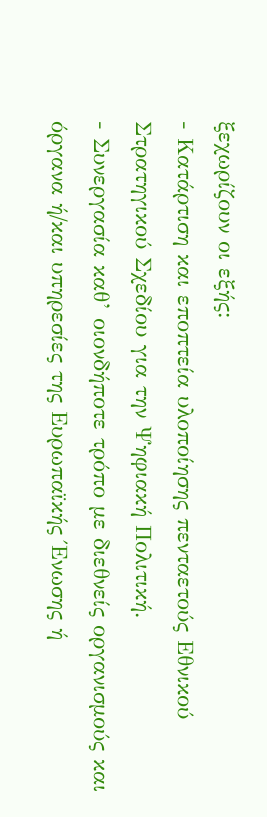ξεχωρίζουν οι εξής:
- Κατάρτιση και εποπτεία υλοποίησης πενταετούς Εθνικού Στρατηγικού Σχεδίου για την Ψηφιακή Πολιτική.
- Συνεργασία καθ’ οιονδήποτε τρόπο με διεθνείς οργανισμούς και όργανα ή/και υπηρεσίες της Ευρωπαϊκής Ένωσης ή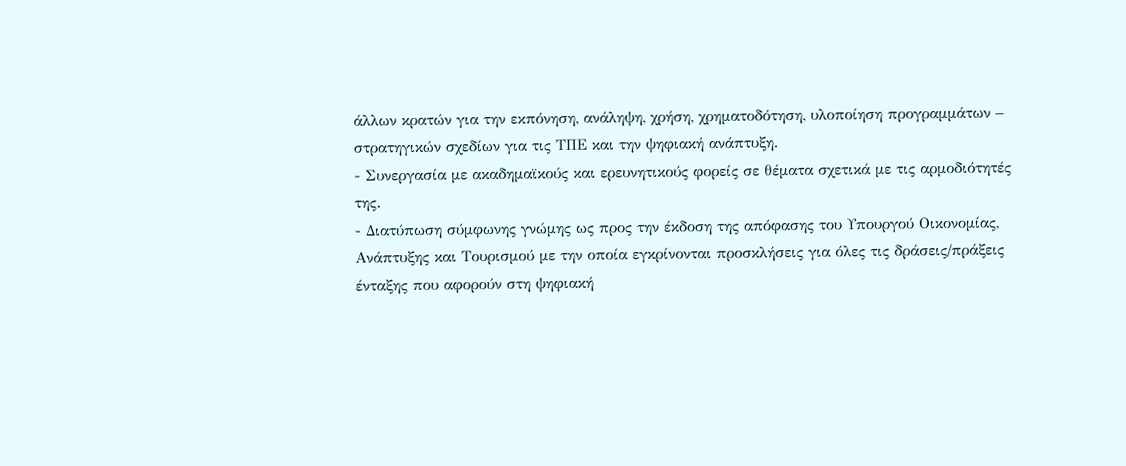άλλων κρατών για την εκπόνηση, ανάληψη, χρήση, χρηματοδότηση, υλοποίηση προγραμμάτων – στρατηγικών σχεδίων για τις ΤΠΕ και την ψηφιακή ανάπτυξη.
- Συνεργασία με ακαδημαϊκούς και ερευνητικούς φορείς σε θέματα σχετικά με τις αρμοδιότητές της.
- Διατύπωση σύμφωνης γνώμης ως προς την έκδοση της απόφασης του Υπουργού Οικονομίας, Ανάπτυξης και Τουρισμού με την οποία εγκρίνονται προσκλήσεις για όλες τις δράσεις/πράξεις ένταξης που αφορούν στη ψηφιακή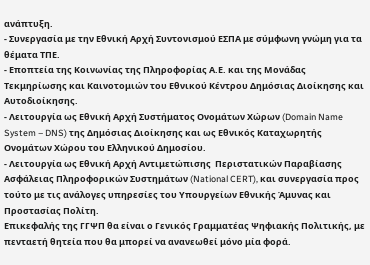ανάπτυξη.
- Συνεργασία με την Εθνική Αρχή Συντονισμού ΕΣΠΑ με σύμφωνη γνώμη για τα θέματα ΤΠΕ.
- Εποπτεία της Κοινωνίας της Πληροφορίας Α.Ε. και της Μονάδας Τεκμηρίωσης και Καινοτομιών του Εθνικού Κέντρου Δημόσιας Διοίκησης και Αυτοδιοίκησης.
- Λειτουργία ως Εθνική Αρχή Συστήματος Ονομάτων Χώρων (Domain Name System – DNS) της Δημόσιας Διοίκησης και ως Εθνικός Καταχωρητής Ονομάτων Χώρου του Ελληνικού Δημοσίου.
- Λειτουργία ως Εθνική Αρχή Αντιμετώπισης  Περιστατικών Παραβίασης Ασφάλειας Πληροφορικών Συστημάτων (National CERT), και συνεργασία προς τούτο με τις ανάλογες υπηρεσίες του Υπουργείων Εθνικής Άμυνας και Προστασίας Πολίτη.
Επικεφαλής της ΓΓΨΠ θα είναι ο Γενικός Γραμματέας Ψηφιακής Πολιτικής, με πενταετή θητεία που θα μπορεί να ανανεωθεί μόνο μία φορά.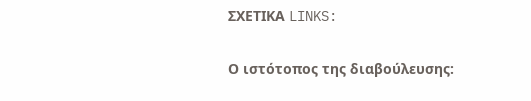ΣΧΕΤΙΚΑ LINKS:

Ο ιστότοπος της διαβούλευσης: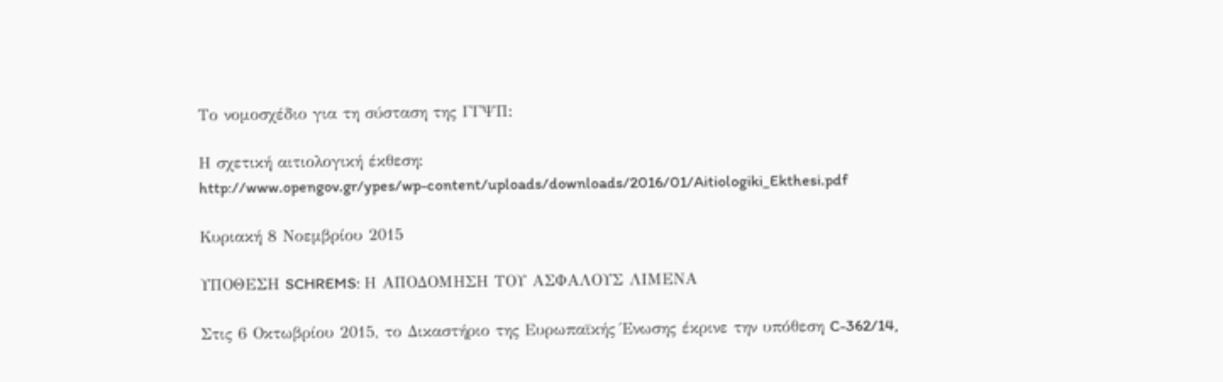Το νομοσχέδιο για τη σύσταση της ΓΓΨΠ:

Η σχετική αιτιολογική έκθεση:
http://www.opengov.gr/ypes/wp-content/uploads/downloads/2016/01/Aitiologiki_Ekthesi.pdf

Κυριακή 8 Νοεμβρίου 2015

ΥΠΟΘΕΣΗ SCHREMS: Η ΑΠΟΔΟΜΗΣΗ ΤΟΥ ΑΣΦΑΛΟΥΣ ΛΙΜΕΝΑ

Στις 6 Οκτωβρίου 2015, το Δικαστήριο της Ευρωπαϊκής Ένωσης έκρινε την υπόθεση C-362/14,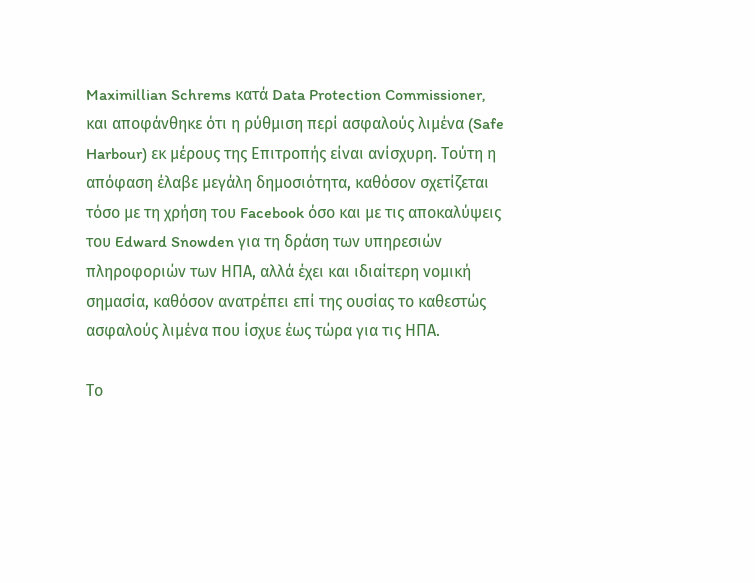Maximillian Schrems κατά Data Protection Commissioner, και αποφάνθηκε ότι η ρύθμιση περί ασφαλούς λιμένα (Safe Harbour) εκ μέρους της Επιτροπής είναι ανίσχυρη. Τούτη η απόφαση έλαβε μεγάλη δημοσιότητα, καθόσον σχετίζεται τόσο με τη χρήση του Facebook όσο και με τις αποκαλύψεις του Edward Snowden για τη δράση των υπηρεσιών πληροφοριών των ΗΠΑ, αλλά έχει και ιδιαίτερη νομική σημασία, καθόσον ανατρέπει επί της ουσίας το καθεστώς ασφαλούς λιμένα που ίσχυε έως τώρα για τις ΗΠΑ.

Το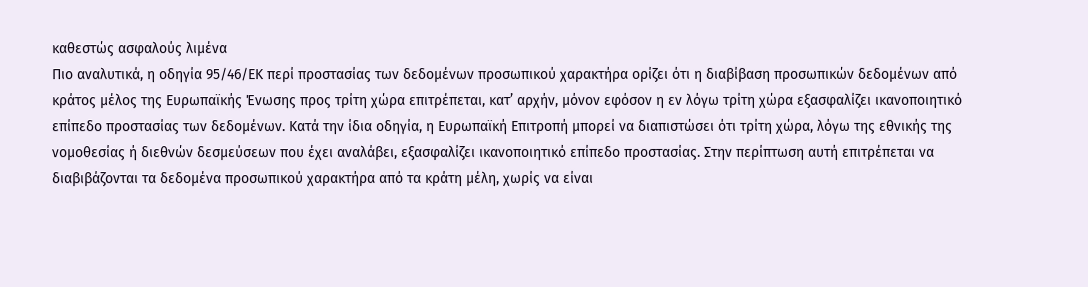καθεστώς ασφαλούς λιμένα
Πιο αναλυτικά, η οδηγία 95/46/ΕΚ περί προστασίας των δεδομένων προσωπικού χαρακτήρα ορίζει ότι η διαβίβαση προσωπικών δεδομένων από κράτος μέλος της Ευρωπαϊκής Ένωσης προς τρίτη χώρα επιτρέπεται, κατ’ αρχήν, μόνον εφόσον η εν λόγω τρίτη χώρα εξασφαλίζει ικανοποιητικό επίπεδο προστασίας των δεδομένων. Κατά την ίδια οδηγία, η Ευρωπαϊκή Επιτροπή μπορεί να διαπιστώσει ότι τρίτη χώρα, λόγω της εθνικής της νομοθεσίας ή διεθνών δεσμεύσεων που έχει αναλάβει, εξασφαλίζει ικανοποιητικό επίπεδο προστασίας. Στην περίπτωση αυτή επιτρέπεται να διαβιβάζονται τα δεδομένα προσωπικού χαρακτήρα από τα κράτη μέλη, χωρίς να είναι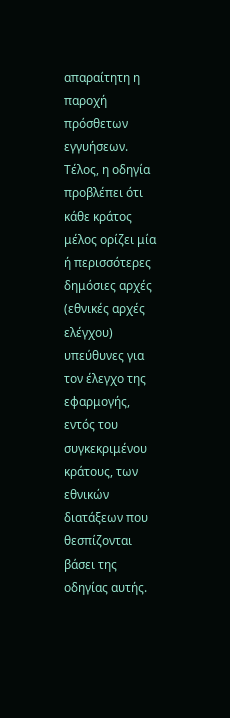απαραίτητη η παροχή πρόσθετων εγγυήσεων. Τέλος, η οδηγία προβλέπει ότι κάθε κράτος μέλος ορίζει μία ή περισσότερες δημόσιες αρχές (εθνικές αρχές ελέγχου) υπεύθυνες για τον έλεγχο της εφαρμογής, εντός του συγκεκριμένου κράτους, των εθνικών διατάξεων που θεσπίζονται βάσει της οδηγίας αυτής.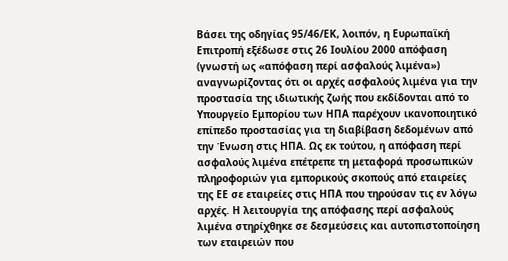Βάσει της οδηγίας 95/46/ΕΚ, λοιπόν, η Ευρωπαϊκή Επιτροπή εξέδωσε στις 26 Ιουλίου 2000 απόφαση (γνωστή ως «απόφαση περί ασφαλούς λιμένα») αναγνωρίζοντας ότι οι αρχές ασϕαλούς λιμένα για την προστασία της ιδιωτικής ζωής που εκδίδονται από το Υπουργείο Εμπορίου των ΗΠΑ παρέχουν ικανοποιητικό επίπεδο προστασίας για τη διαβίβαση δεδομένων από την Ένωση στις ΗΠΑ. Ως εκ τούτου, η απόφαση περί ασφαλούς λιμένα επέτρεπε τη μεταφορά προσωπικών πληροφοριών για εμπορικούς σκοπούς από εταιρείες της ΕΕ σε εταιρείες στις ΗΠΑ που τηρούσαν τις εν λόγω αρχές. Η λειτουργία της απόφασης περί ασφαλούς λιμένα στηρίχθηκε σε δεσμεύσεις και αυτοπιστοποίηση των εταιρειών που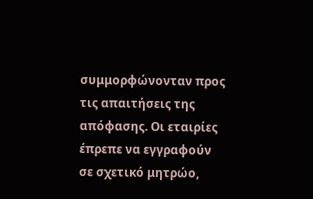συμμορφώνονταν προς τις απαιτήσεις της απόφασης. Οι εταιρίες έπρεπε να εγγραφούν σε σχετικό μητρώο,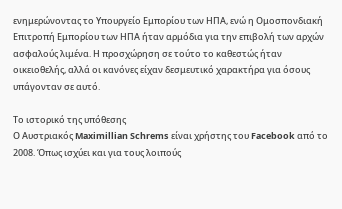ενημερώνοντας το Υπουργείο Εμπορίου των ΗΠΑ, ενώ η Ομοσπονδιακή Επιτροπή Εμπορίου των ΗΠΑ ήταν αρμόδια για την επιβολή των αρχών ασφαλούς λιμένα. Η προσχώρηση σε τούτο το καθεστώς ήταν οικειοθελής, αλλά οι κανόνες είχαν δεσμευτικό χαρακτήρα για όσους υπάγονταν σε αυτό.

Το ιστορικό της υπόθεσης
Ο Αυστριακός Maximillian Schrems είναι χρήστης του Facebook από το 2008. Όπως ισχύει και για τους λοιπούς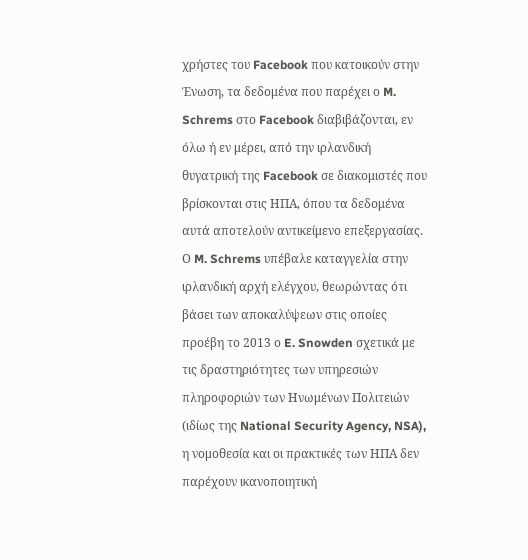χρήστες του Facebook που κατοικούν στην Ένωση, τα δεδομένα που παρέχει ο M. Schrems στο Facebook διαβιβάζονται, εν όλω ή εν μέρει, από την ιρλανδική θυγατρική της Facebook σε διακομιστές που βρίσκονται στις ΗΠΑ, όπου τα δεδομένα αυτά αποτελούν αντικείμενο επεξεργασίας. Ο M. Schrems υπέβαλε καταγγελία στην ιρλανδική αρχή ελέγχου, θεωρώντας ότι βάσει των αποκαλύψεων στις οποίες προέβη το 2013 ο E. Snowden σχετικά με τις δραστηριότητες των υπηρεσιών πληροφοριών των Ηνωμένων Πολιτειών (ιδίως της National Security Agency, NSA), η νομοθεσία και οι πρακτικές των ΗΠΑ δεν παρέχουν ικανοποιητική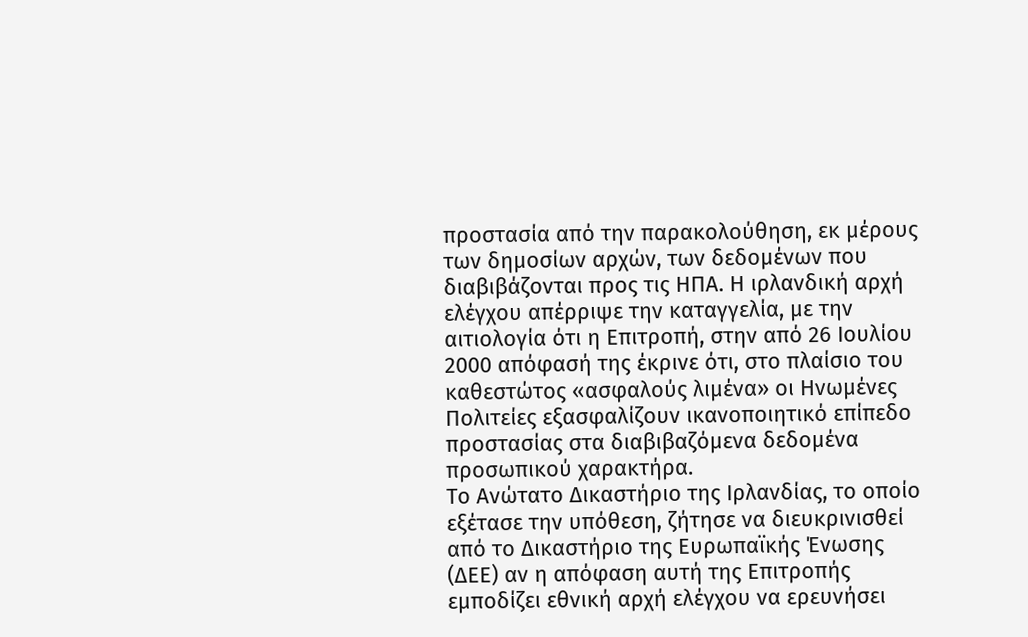προστασία από την παρακολούθηση, εκ μέρους των δημοσίων αρχών, των δεδομένων που διαβιβάζονται προς τις ΗΠΑ. Η ιρλανδική αρχή ελέγχου απέρριψε την καταγγελία, με την αιτιολογία ότι η Επιτροπή, στην από 26 Ιουλίου 2000 απόφασή της έκρινε ότι, στο πλαίσιο του καθεστώτος «ασφαλούς λιμένα» οι Ηνωμένες Πολιτείες εξασφαλίζουν ικανοποιητικό επίπεδο προστασίας στα διαβιβαζόμενα δεδομένα προσωπικού χαρακτήρα.
Το Ανώτατο Δικαστήριο της Ιρλανδίας, το οποίο εξέτασε την υπόθεση, ζήτησε να διευκρινισθεί από το Δικαστήριο της Ευρωπαϊκής Ένωσης (ΔΕΕ) αν η απόφαση αυτή της Επιτροπής εμποδίζει εθνική αρχή ελέγχου να ερευνήσει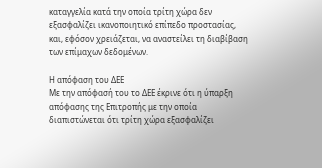καταγγελία κατά την οποία τρίτη χώρα δεν εξασφαλίζει ικανοποιητικό επίπεδο προστασίας, και, εφόσον χρειάζεται, να αναστείλει τη διαβίβαση των επίμαχων δεδομένων.

Η απόφαση του ΔΕΕ
Με την απόφασή του το ΔΕΕ έκρινε ότι η ύπαρξη απόφασης της Επιτροπής με την οποία διαπιστώνεται ότι τρίτη χώρα εξασφαλίζει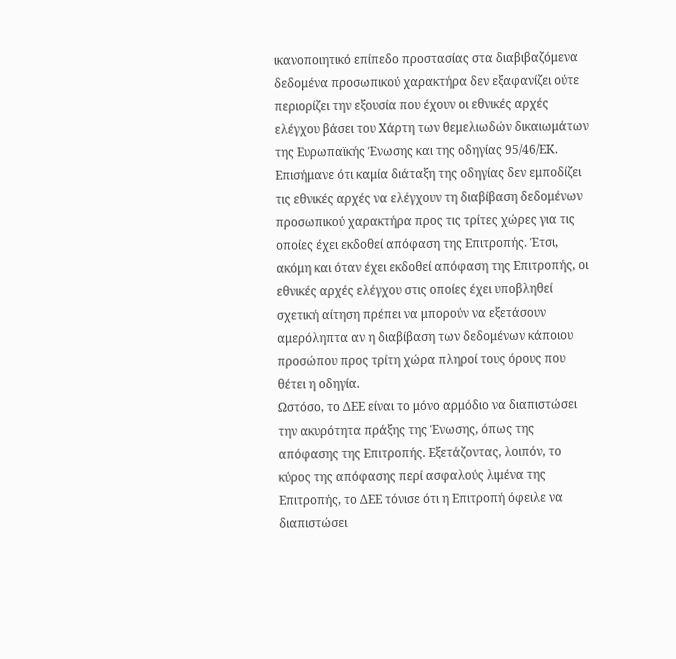ικανοποιητικό επίπεδο προστασίας στα διαβιβαζόμενα δεδομένα προσωπικού χαρακτήρα δεν εξαφανίζει ούτε περιορίζει την εξουσία που έχουν οι εθνικές αρχές ελέγχου βάσει του Χάρτη των θεμελιωδών δικαιωμάτων της Ευρωπαϊκής Ένωσης και της οδηγίας 95/46/ΕΚ. Επισήμανε ότι καμία διάταξη της οδηγίας δεν εμποδίζει τις εθνικές αρχές να ελέγχουν τη διαβίβαση δεδομένων προσωπικού χαρακτήρα προς τις τρίτες χώρες για τις οποίες έχει εκδοθεί απόφαση της Επιτροπής. Έτσι, ακόμη και όταν έχει εκδοθεί απόφαση της Επιτροπής, οι εθνικές αρχές ελέγχου στις οποίες έχει υποβληθεί σχετική αίτηση πρέπει να μπορούν να εξετάσουν αμερόληπτα αν η διαβίβαση των δεδομένων κάποιου προσώπου προς τρίτη χώρα πληροί τους όρους που θέτει η οδηγία.
Ωστόσο, το ΔΕΕ είναι το μόνο αρμόδιο να διαπιστώσει την ακυρότητα πράξης της Ένωσης, όπως της απόφασης της Επιτροπής. Εξετάζοντας, λοιπόν, το κύρος της απόφασης περί ασφαλούς λιμένα της Επιτροπής, το ΔΕΕ τόνισε ότι η Επιτροπή όφειλε να διαπιστώσει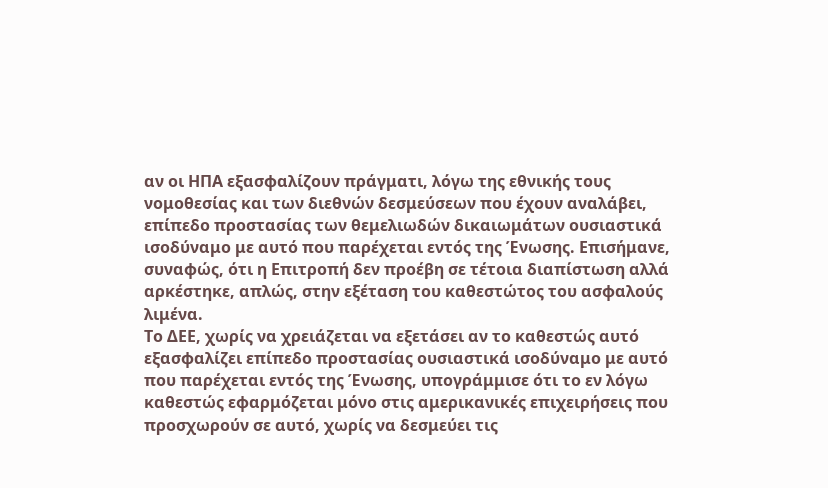αν οι ΗΠΑ εξασφαλίζουν πράγματι, λόγω της εθνικής τους νομοθεσίας και των διεθνών δεσμεύσεων που έχουν αναλάβει, επίπεδο προστασίας των θεμελιωδών δικαιωμάτων ουσιαστικά ισοδύναμο με αυτό που παρέχεται εντός της Ένωσης. Επισήμανε, συναφώς, ότι η Επιτροπή δεν προέβη σε τέτοια διαπίστωση αλλά αρκέστηκε, απλώς, στην εξέταση του καθεστώτος του ασφαλούς λιμένα.
Το ΔΕΕ, χωρίς να χρειάζεται να εξετάσει αν το καθεστώς αυτό εξασφαλίζει επίπεδο προστασίας ουσιαστικά ισοδύναμο με αυτό που παρέχεται εντός της Ένωσης, υπογράμμισε ότι το εν λόγω καθεστώς εφαρμόζεται μόνο στις αμερικανικές επιχειρήσεις που προσχωρούν σε αυτό, χωρίς να δεσμεύει τις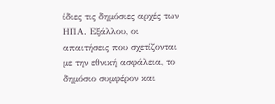ίδιες τις δημόσιες αρχές των ΗΠΑ. Εξάλλου, οι απαιτήσεις που σχετίζονται με την εθνική ασφάλεια, το δημόσιο συμφέρον και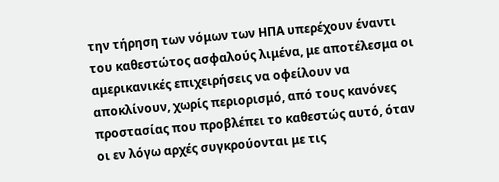την τήρηση των νόμων των ΗΠΑ υπερέχουν έναντι του καθεστώτος ασφαλούς λιμένα, με αποτέλεσμα οι αμερικανικές επιχειρήσεις να οφείλουν να αποκλίνουν, χωρίς περιορισμό, από τους κανόνες προστασίας που προβλέπει το καθεστώς αυτό, όταν οι εν λόγω αρχές συγκρούονται με τις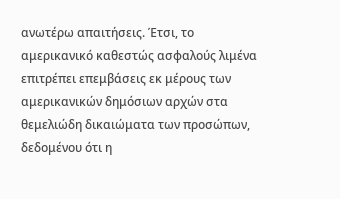ανωτέρω απαιτήσεις. Έτσι, το αμερικανικό καθεστώς ασφαλούς λιμένα επιτρέπει επεμβάσεις εκ μέρους των αμερικανικών δημόσιων αρχών στα θεμελιώδη δικαιώματα των προσώπων, δεδομένου ότι η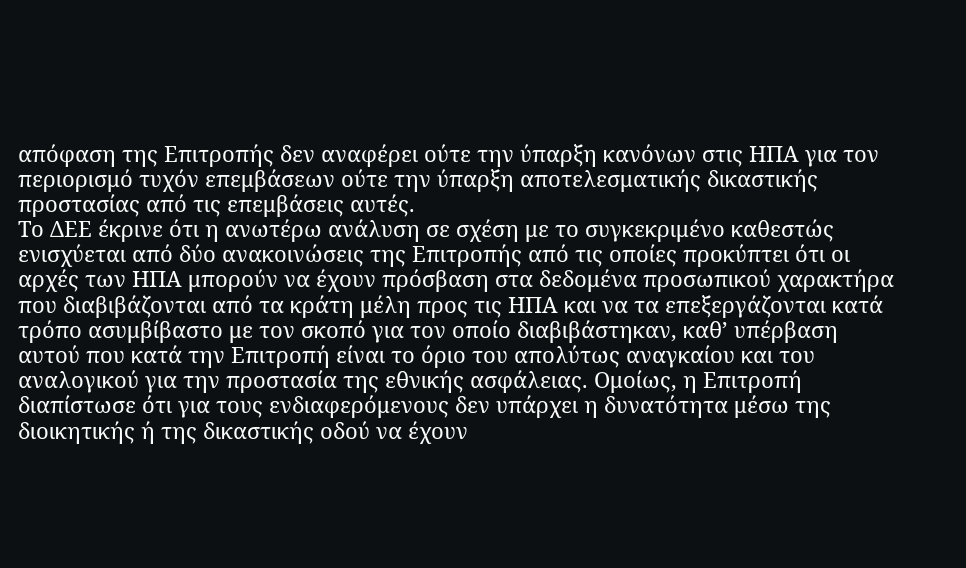απόφαση της Επιτροπής δεν αναφέρει ούτε την ύπαρξη κανόνων στις ΗΠΑ για τον περιορισμό τυχόν επεμβάσεων ούτε την ύπαρξη αποτελεσματικής δικαστικής προστασίας από τις επεμβάσεις αυτές.
Το ΔΕΕ έκρινε ότι η ανωτέρω ανάλυση σε σχέση με το συγκεκριμένο καθεστώς ενισχύεται από δύο ανακοινώσεις της Επιτροπής από τις οποίες προκύπτει ότι οι αρχές των ΗΠΑ μπορούν να έχουν πρόσβαση στα δεδομένα προσωπικού χαρακτήρα που διαβιβάζονται από τα κράτη μέλη προς τις ΗΠΑ και να τα επεξεργάζονται κατά τρόπο ασυμβίβαστο με τον σκοπό για τον οποίο διαβιβάστηκαν, καθ’ υπέρβαση αυτού που κατά την Επιτροπή είναι το όριο του απολύτως αναγκαίου και του αναλογικού για την προστασία της εθνικής ασφάλειας. Ομοίως, η Επιτροπή διαπίστωσε ότι για τους ενδιαφερόμενους δεν υπάρχει η δυνατότητα μέσω της διοικητικής ή της δικαστικής οδού να έχουν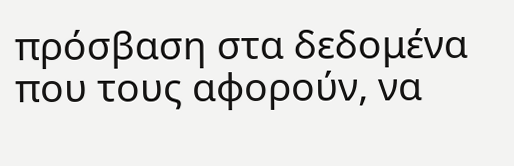πρόσβαση στα δεδομένα που τους αφορούν, να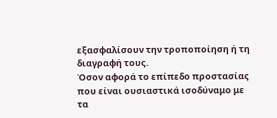εξασφαλίσουν την τροποποίηση ή τη διαγραφή τους.
Όσον αφορά το επίπεδο προστασίας που είναι ουσιαστικά ισοδύναμο με τα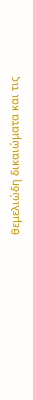θεμελιώδη δικαιώματα και τις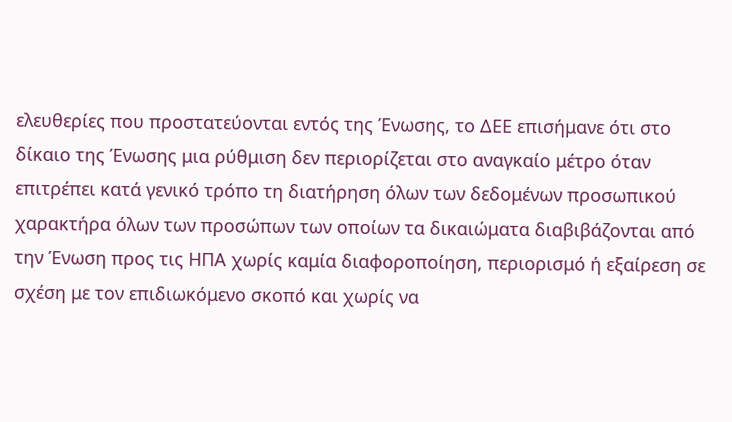ελευθερίες που προστατεύονται εντός της Ένωσης, το ΔΕΕ επισήμανε ότι στο δίκαιο της Ένωσης μια ρύθμιση δεν περιορίζεται στο αναγκαίο μέτρο όταν επιτρέπει κατά γενικό τρόπο τη διατήρηση όλων των δεδομένων προσωπικού χαρακτήρα όλων των προσώπων των οποίων τα δικαιώματα διαβιβάζονται από την Ένωση προς τις ΗΠΑ χωρίς καμία διαφοροποίηση, περιορισμό ή εξαίρεση σε σχέση με τον επιδιωκόμενο σκοπό και χωρίς να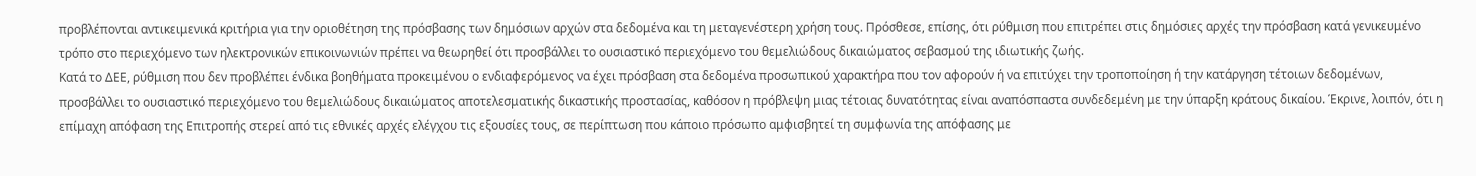προβλέπονται αντικειμενικά κριτήρια για την οριοθέτηση της πρόσβασης των δημόσιων αρχών στα δεδομένα και τη μεταγενέστερη χρήση τους. Πρόσθεσε, επίσης, ότι ρύθμιση που επιτρέπει στις δημόσιες αρχές την πρόσβαση κατά γενικευμένο τρόπο στο περιεχόμενο των ηλεκτρονικών επικοινωνιών πρέπει να θεωρηθεί ότι προσβάλλει το ουσιαστικό περιεχόμενο του θεμελιώδους δικαιώματος σεβασμού της ιδιωτικής ζωής.
Κατά το ΔΕΕ, ρύθμιση που δεν προβλέπει ένδικα βοηθήματα προκειμένου ο ενδιαφερόμενος να έχει πρόσβαση στα δεδομένα προσωπικού χαρακτήρα που τον αφορούν ή να επιτύχει την τροποποίηση ή την κατάργηση τέτοιων δεδομένων, προσβάλλει το ουσιαστικό περιεχόμενο του θεμελιώδους δικαιώματος αποτελεσματικής δικαστικής προστασίας, καθόσον η πρόβλεψη μιας τέτοιας δυνατότητας είναι αναπόσπαστα συνδεδεμένη με την ύπαρξη κράτους δικαίου. Έκρινε, λοιπόν, ότι η επίμαχη απόφαση της Επιτροπής στερεί από τις εθνικές αρχές ελέγχου τις εξουσίες τους, σε περίπτωση που κάποιο πρόσωπο αμφισβητεί τη συμφωνία της απόφασης με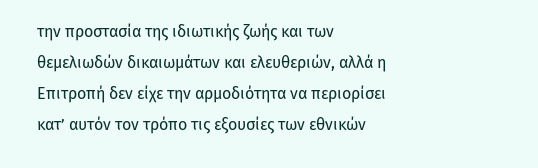την προστασία της ιδιωτικής ζωής και των θεμελιωδών δικαιωμάτων και ελευθεριών, αλλά η Επιτροπή δεν είχε την αρμοδιότητα να περιορίσει κατ’ αυτόν τον τρόπο τις εξουσίες των εθνικών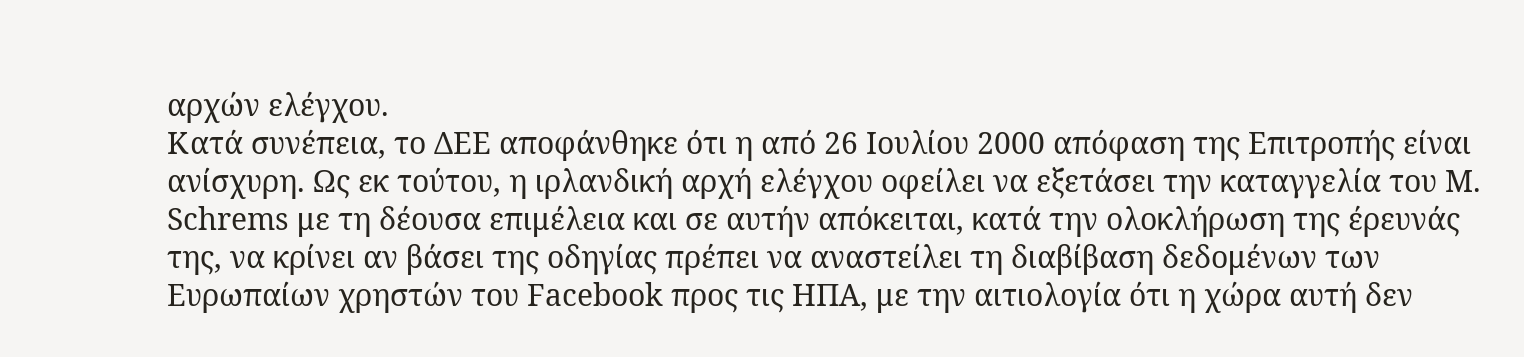αρχών ελέγχου.
Κατά συνέπεια, το ΔΕΕ αποφάνθηκε ότι η από 26 Ιουλίου 2000 απόφαση της Επιτροπής είναι ανίσχυρη. Ως εκ τούτου, η ιρλανδική αρχή ελέγχου οφείλει να εξετάσει την καταγγελία του M. Schrems με τη δέουσα επιμέλεια και σε αυτήν απόκειται, κατά την ολοκλήρωση της έρευνάς της, να κρίνει αν βάσει της οδηγίας πρέπει να αναστείλει τη διαβίβαση δεδομένων των Ευρωπαίων χρηστών του Facebook προς τις ΗΠΑ, με την αιτιολογία ότι η χώρα αυτή δεν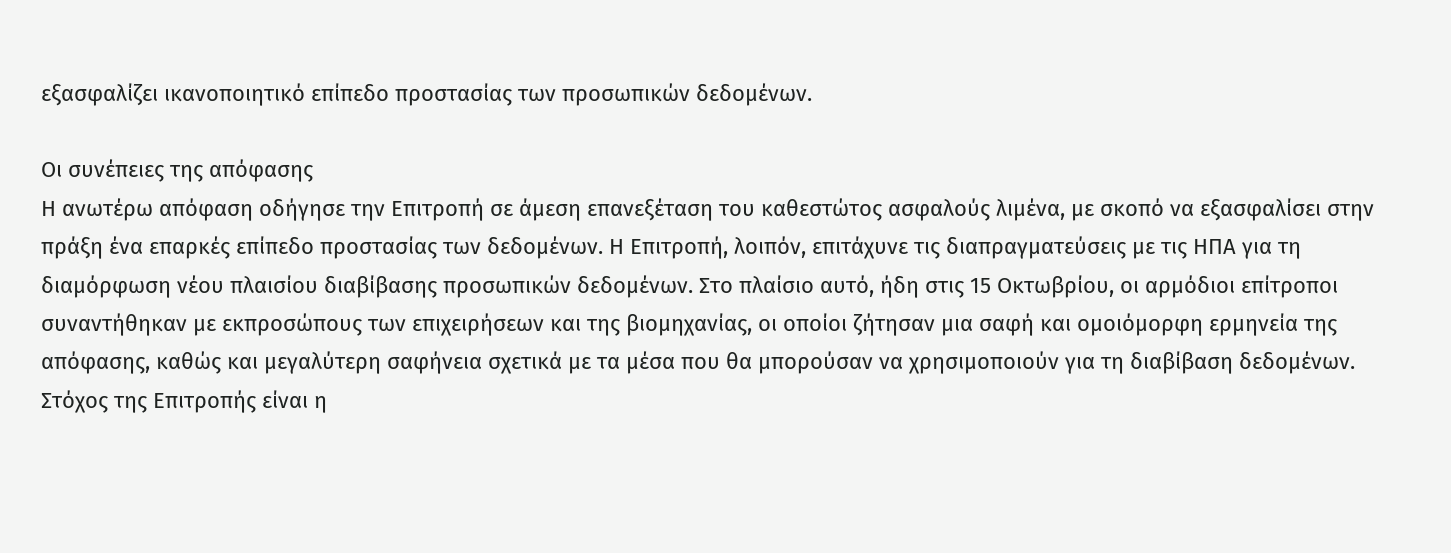εξασφαλίζει ικανοποιητικό επίπεδο προστασίας των προσωπικών δεδομένων.

Οι συνέπειες της απόφασης
Η ανωτέρω απόφαση οδήγησε την Επιτροπή σε άμεση επανεξέταση του καθεστώτος ασφαλούς λιμένα, με σκοπό να εξασφαλίσει στην πράξη ένα επαρκές επίπεδο προστασίας των δεδομένων. Η Επιτροπή, λοιπόν, επιτάχυνε τις διαπραγματεύσεις με τις ΗΠΑ για τη διαμόρφωση νέου πλαισίου διαβίβασης προσωπικών δεδομένων. Στο πλαίσιο αυτό, ήδη στις 15 Οκτωβρίου, οι αρμόδιοι επίτροποι συναντήθηκαν με εκπροσώπους των επιχειρήσεων και της βιομηχανίας, οι οποίοι ζήτησαν μια σαφή και ομοιόμορφη ερμηνεία της απόφασης, καθώς και μεγαλύτερη σαφήνεια σχετικά με τα μέσα που θα μπορούσαν να χρησιμοποιούν για τη διαβίβαση δεδομένων. Στόχος της Επιτροπής είναι η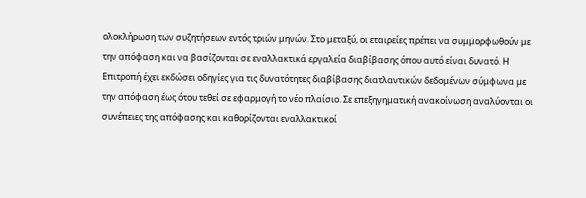ολοκλήρωση των συζητήσεων εντός τριών μηνών. Στο μεταξύ, οι εταιρείες πρέπει να συμμορφωθούν με την απόφαση και να βασίζονται σε εναλλακτικά εργαλεία διαβίβασης όπου αυτό είναι δυνατό. Η Επιτροπή έχει εκδώσει οδηγίες για τις δυνατότητες διαβίβασης διατλαντικών δεδομένων σύμφωνα με την απόφαση έως ότου τεθεί σε εφαρμογή το νέο πλαίσιο. Σε επεξηγηματική ανακοίνωση αναλύονται οι συνέπειες της απόφασης και καθορίζονται εναλλακτικοί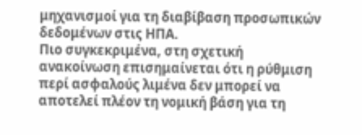μηχανισμοί για τη διαβίβαση προσωπικών δεδομένων στις ΗΠΑ.
Πιο συγκεκριμένα, στη σχετική ανακοίνωση επισημαίνεται ότι η ρύθμιση περί ασφαλούς λιμένα δεν μπορεί να αποτελεί πλέον τη νομική βάση για τη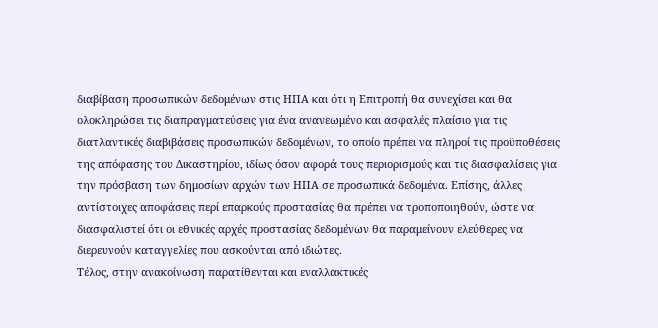διαβίβαση προσωπικών δεδομένων στις ΗΠΑ και ότι η Επιτροπή θα συνεχίσει και θα ολοκληρώσει τις διαπραγματεύσεις για ένα ανανεωμένο και ασφαλές πλαίσιο για τις διατλαντικές διαβιβάσεις προσωπικών δεδομένων, το οποίο πρέπει να πληροί τις προϋποθέσεις της απόφασης του Δικαστηρίου, ιδίως όσον αφορά τους περιορισμούς και τις διασφαλίσεις για την πρόσβαση των δημοσίων αρχών των ΗΠΑ σε προσωπικά δεδομένα. Επίσης, άλλες αντίστοιχες αποφάσεις περί επαρκούς προστασίας θα πρέπει να τροποποιηθούν, ώστε να διασφαλιστεί ότι οι εθνικές αρχές προστασίας δεδομένων θα παραμείνουν ελεύθερες να διερευνούν καταγγελίες που ασκούνται από ιδιώτες.
Τέλος, στην ανακοίνωση παρατίθενται και εναλλακτικές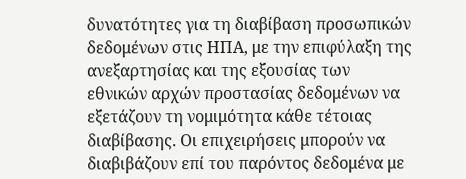δυνατότητες για τη διαβίβαση προσωπικών δεδομένων στις ΗΠΑ, με την επιφύλαξη της ανεξαρτησίας και της εξουσίας των εθνικών αρχών προστασίας δεδομένων να εξετάζουν τη νομιμότητα κάθε τέτοιας διαβίβασης. Οι επιχειρήσεις μπορούν να διαβιβάζουν επί του παρόντος δεδομένα με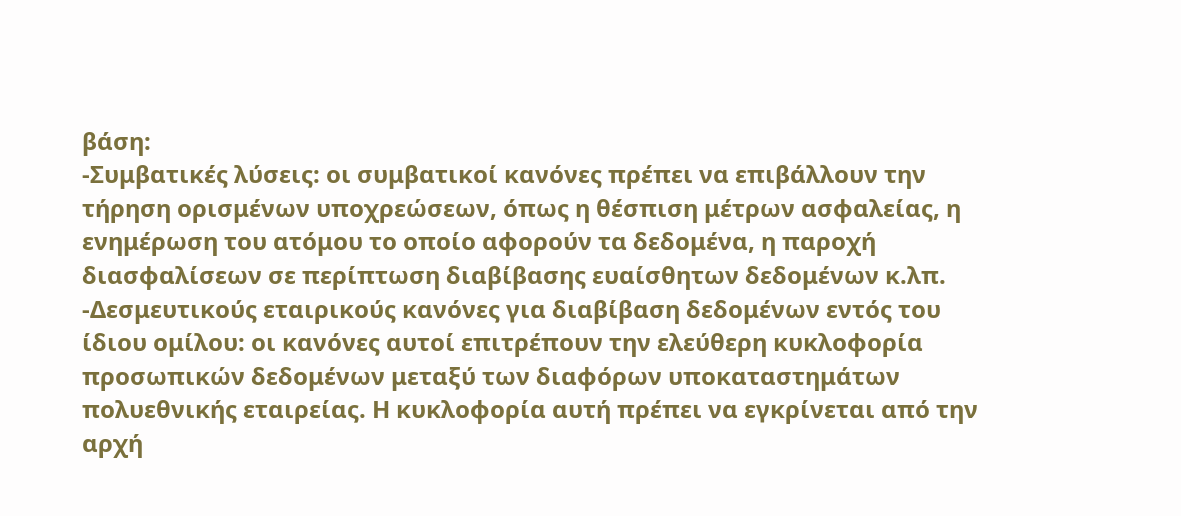βάση:
-Συμβατικές λύσεις: οι συμβατικοί κανόνες πρέπει να επιβάλλουν την τήρηση ορισμένων υποχρεώσεων, όπως η θέσπιση μέτρων ασφαλείας, η ενημέρωση του ατόμου το οποίο αφορούν τα δεδομένα, η παροχή διασφαλίσεων σε περίπτωση διαβίβασης ευαίσθητων δεδομένων κ.λπ.
-Δεσμευτικούς εταιρικούς κανόνες για διαβίβαση δεδομένων εντός του ίδιου ομίλου: οι κανόνες αυτοί επιτρέπουν την ελεύθερη κυκλοφορία προσωπικών δεδομένων μεταξύ των διαφόρων υποκαταστημάτων πολυεθνικής εταιρείας. Η κυκλοφορία αυτή πρέπει να εγκρίνεται από την αρχή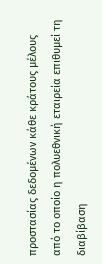προστασίας δεδομένων κάθε κράτους μέλους από το οποίο η πολυεθνική εταιρεία επιθυμεί τη διαβίβαση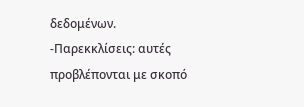δεδομένων.
-Παρεκκλίσεις: αυτές προβλέπονται με σκοπό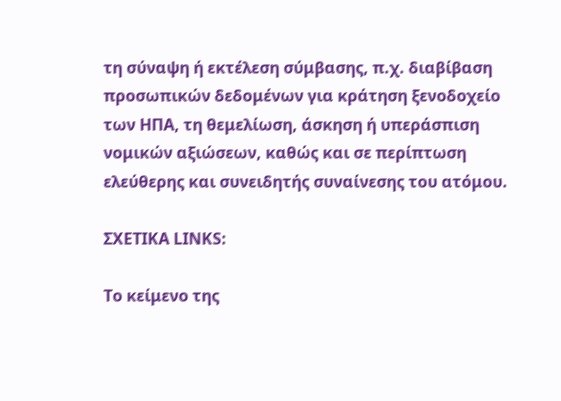τη σύναψη ή εκτέλεση σύμβασης, π.χ. διαβίβαση προσωπικών δεδομένων για κράτηση ξενοδοχείο των ΗΠΑ, τη θεμελίωση, άσκηση ή υπεράσπιση νομικών αξιώσεων, καθώς και σε περίπτωση ελεύθερης και συνειδητής συναίνεσης του ατόμου.

ΣΧΕΤΙΚΑ LINKS:

Το κείμενο της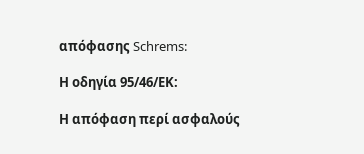απόφασης Schrems:

Η οδηγία 95/46/ΕΚ:

Η απόφαση περί ασφαλούς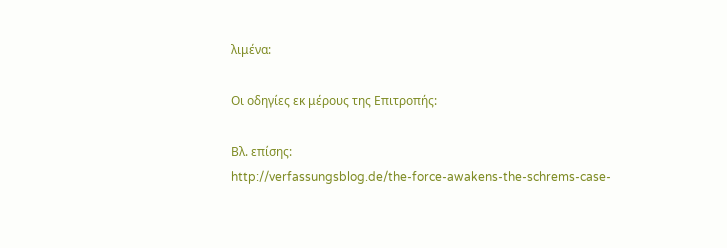λιμένα:

Οι οδηγίες εκ μέρους της Επιτροπής:

Βλ. επίσης:
http://verfassungsblog.de/the-force-awakens-the-schrems-case-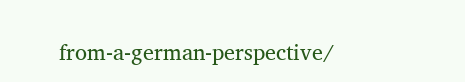from-a-german-perspective/